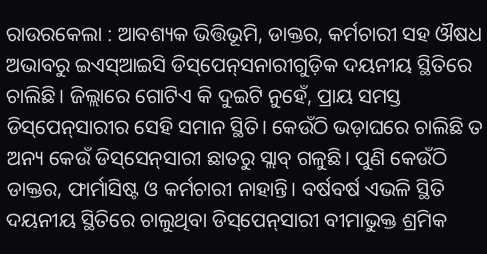ରାଉର‌କେଲା : ଆବଶ୍ୟକ ଭିତ୍ତିଭୂମି, ଡାକ୍ତର, କର୍ମଚାରୀ ସହ ଔଷଧ ଅଭାବରୁ ଇଏସ୍‌ଆଇସି ଡିସ୍‌ପେନ୍‌ସନାରୀଗୁଡ଼ିକ ଦୟନୀୟ ସ୍ଥିତିରେ ଚାଲିଛି। ଜିଲ୍ଲାରେ ଗୋଟିଏ କି ଦୁଇଟି ନୁହେଁ, ପ୍ରାୟ ସମସ୍ତ ଡିସ୍‌ପେନ୍‌ସାରୀର ସେହି ସମାନ ସ୍ଥିତି। କେଉଁଠି ଭଡ଼ାଘରେ ଚାଲିଛି ତ ଅନ୍ୟ କେଉଁ ଡିସ୍‌ସେନ୍‌ସାରୀ ଛାତରୁ ସ୍ଲାବ୍ ଗଳୁଛି। ପୁଣି କେଉଁଠି ଡାକ୍ତର, ଫାର୍ମାସିଷ୍ଟ ଓ କର୍ମଚାରୀ ନାହାନ୍ତି। ବର୍ଷବର୍ଷ ଏଭଳି ସ୍ଥିତି ଦୟନୀୟ ସ୍ଥିତିରେ ଚାଲୁଥିବା ଡିସ୍‌ପେନ୍‌ସାରୀ ବୀମାଭୁକ୍ତ ଶ୍ରମିକ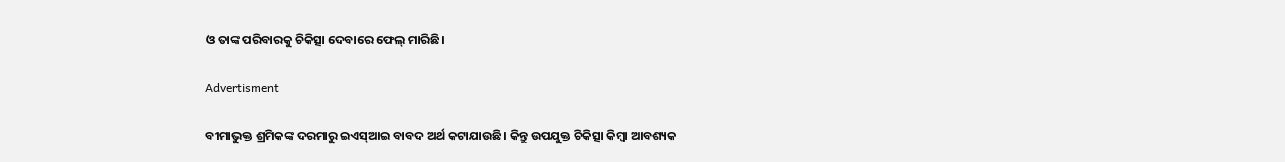ଓ ତାଙ୍କ ପରିବାରକୁ ଚିକିତ୍ସା ଦେବାରେ ଫେଲ୍‌ ମାରିଛି।

Advertisment

ବୀମାଭୁକ୍ତ ଶ୍ରମିକଙ୍କ ଦରମାରୁ ଇଏସ୍‌ଆଇ ବାବଦ ଅର୍ଥ କଟାଯାଉଛି। କିନ୍ତୁ ଉପଯୁକ୍ତ ଚିକିତ୍ସା କିମ୍ବା ଆବଶ୍ୟକ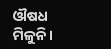ଔଷଧ ମିଳୁନି।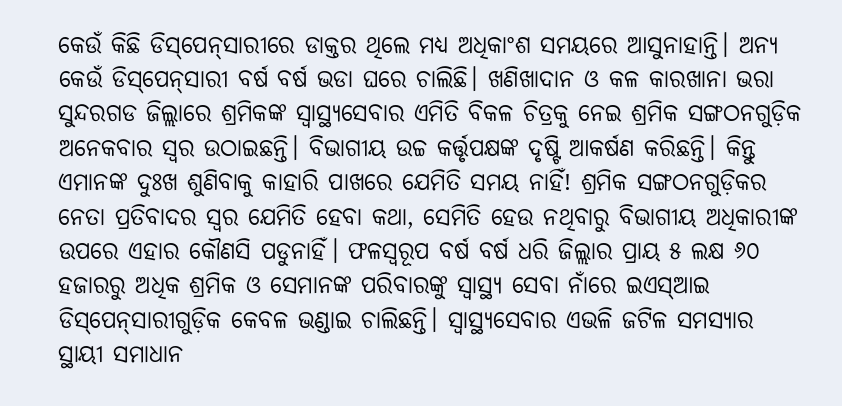କେଉଁ କିଛି ଡିସ୍‌ପେନ୍‌ସାରୀରେ ଡାକ୍ତର ଥିଲେ ମଧ୍ୟ ଅଧିକାଂଶ ସମୟରେ ଆସୁନାହାନ୍ତି। ଅନ୍ୟ କେଉଁ ଡିସ୍‌ପେନ୍‌ସାରୀ ବର୍ଷ ବର୍ଷ ଭଡା ଘରେ ଚାଲିଛି। ଖଣିଖାଦାନ ଓ କଳ କାରଖାନା ଭରା ସୁନ୍ଦରଗଡ ଜିଲ୍ଲାରେ ଶ୍ରମିକଙ୍କ ସ୍ବାସ୍ଥ୍ୟସେବାର ଏମିତି ବିକଳ ଚିତ୍ରକୁ ନେଇ ଶ୍ରମିକ ସଙ୍ଗଠନଗୁଡ଼ିକ ଅନେକବାର ସ୍ବର ଉଠାଇଛନ୍ତି। ବିଭାଗୀୟ ଉଚ୍ଚ କର୍ତ୍ତୃପକ୍ଷଙ୍କ ଦୃଷ୍ଟି ଆକର୍ଷଣ କରିଛନ୍ତି। କିନ୍ତୁ ଏମାନଙ୍କ ଦୁଃଖ ଶୁଣିବାକୁ କାହାରି ପାଖରେ ଯେମିତି ସମୟ ନାହିଁ! ଶ୍ରମିକ ସଙ୍ଗଠନଗୁଡ଼ିକର ନେତା ପ୍ରତିବାଦର ସ୍ବର ଯେମିତି ହେବା କଥା, ସେମିତି ହେଉ ନଥିବାରୁ ବିଭାଗୀୟ ଅଧିକାରୀଙ୍କ ଉପରେ ଏହାର କୌଣସି ପଡୁନାହିଁ। ଫଳସ୍ବରୂପ ବର୍ଷ ବର୍ଷ ଧରି ଜିଲ୍ଲାର ପ୍ରାୟ ୫ ଲକ୍ଷ ୬୦ ହଜାରରୁ ଅଧିକ ଶ୍ରମିକ ଓ ସେମାନଙ୍କ ପରିବାରଙ୍କୁ ସ୍ବାସ୍ଥ୍ୟ ସେବା ନାଁରେ ଇଏସ୍‌ଆଇ ଡିସ୍‌ପେନ୍‌ସାରୀଗୁଡ଼ିକ କେବଳ ଭଣ୍ଡାଇ ଚାଲିଛନ୍ତି। ସ୍ବାସ୍ଥ୍ୟସେବାର ଏଭଳି ଜଟିଳ ସମସ୍ୟାର ସ୍ଥାୟୀ ସମାଧାନ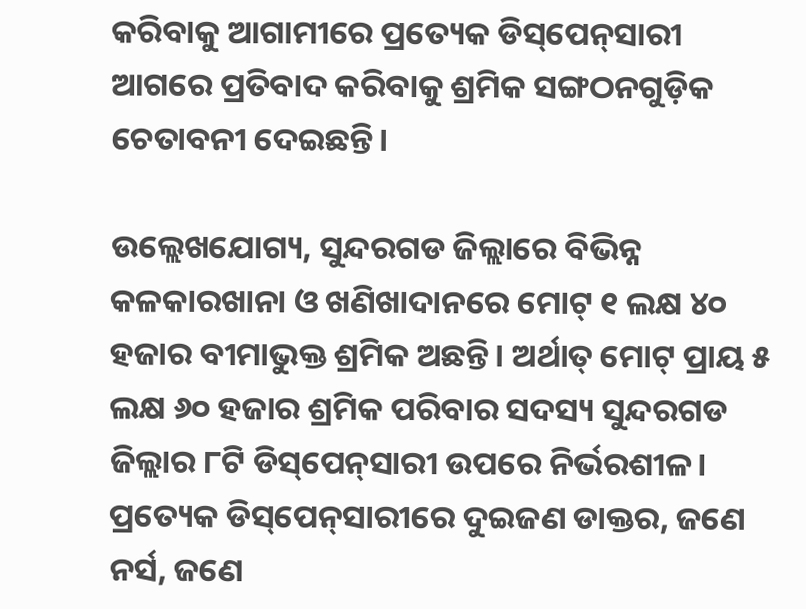କରିବାକୁ ଆଗାମୀରେ ପ୍ରତ୍ୟେକ ଡିସ୍‌ପେନ୍‌ସାରୀ ଆଗରେ ପ୍ରତିବାଦ କରିବାକୁ ଶ୍ରମିକ ସଙ୍ଗଠନଗୁଡ଼ିକ ଚେତାବନୀ ଦେଇଛନ୍ତି।

ଉଲ୍ଲେଖଯୋଗ୍ୟ, ସୁନ୍ଦରଗଡ ଜିଲ୍ଲାରେ ବିଭିନ୍ନ କଳକାରଖାନା ଓ ଖଣିଖାଦାନରେ ମୋଟ୍‌ ୧ ଲକ୍ଷ ୪୦ ହଜାର ବୀମାଭୁକ୍ତ ଶ୍ରମିକ ଅଛନ୍ତି। ଅର୍ଥାତ୍‌ ମୋଟ୍‌ ପ୍ରାୟ ୫ ଲକ୍ଷ ୬୦ ହଜାର ଶ୍ରମିକ ପରିବାର ସଦସ୍ୟ ସୁନ୍ଦରଗଡ ଜିଲ୍ଲାର ୮ଟି ଡିସ୍‌ପେନ୍‌ସାରୀ ଉପରେ ନିର୍ଭରଶୀଳ। ପ୍ରତ୍ୟେକ ଡିସ୍‌ପେନ୍‌ସାରୀରେ ଦୁଇଜଣ ଡାକ୍ତର, ଜଣେ ନର୍ସ, ଜଣେ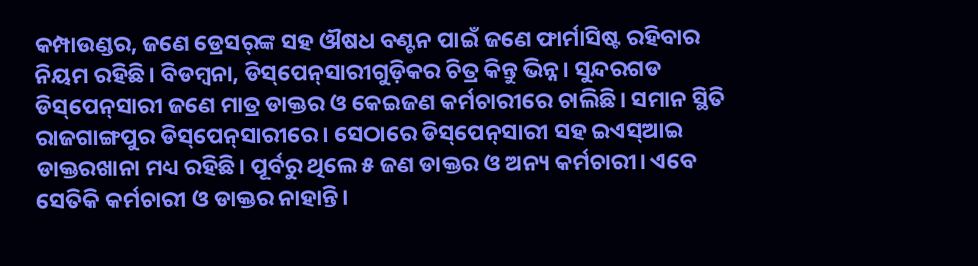କମ୍ପାଉଣ୍ଡର, ଜଣେ ଡ୍ରେସର୍‌ଙ୍କ ସହ ଔଷଧ ବଣ୍ଟନ ପାଇଁ ଜଣେ ଫାର୍ମାସିଷ୍ଟ ରହିବାର ନିୟମ ରହିଛି। ବିଡମ୍ବନା, ଡିସ୍‌ପେନ୍‌ସାରୀଗୁଡ଼ିକର ଚିତ୍ର କିନ୍ତୁ ଭିନ୍ନ। ସୁନ୍ଦରଗଡ ଡିସ୍‌ପେନ୍‌ସାରୀ ଜଣେ ମାତ୍ର ଡାକ୍ତର ଓ କେଇଜଣ କର୍ମଚାରୀରେ ଚାଲିଛି। ସମାନ ସ୍ଥିତି ରାଜଗାଙ୍ଗପୁର ଡିସ୍‌ପେନ୍‌ସାରୀରେ। ସେଠାରେ ଡିସ୍‌ପେନ୍‌ସାରୀ ସହ ଇଏସ୍‌ଆଇ ଡାକ୍ତରଖାନା ମଧ୍ୟ ରହିଛି। ପୂର୍ବରୁ ଥିଲେ ୫ ଜଣ ଡାକ୍ତର ଓ ଅନ୍ୟ କର୍ମଚାରୀ। ଏବେ ସେତିକି କର୍ମଚାରୀ ଓ ଡାକ୍ତର ନାହାନ୍ତି।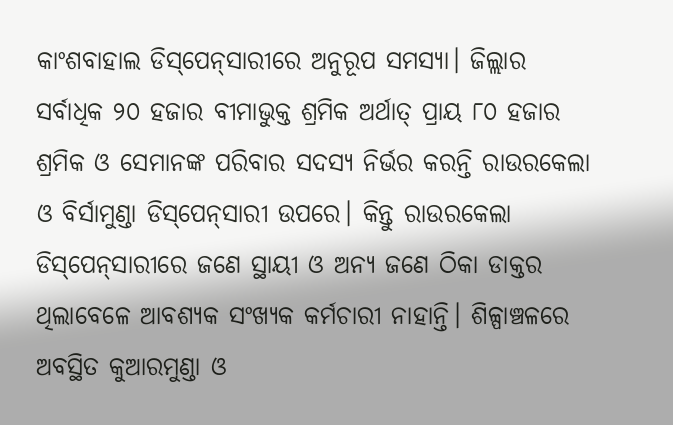କାଂଶବାହାଲ ଡିସ୍‌ପେନ୍‌ସାରୀରେ ଅନୁରୂପ ସମସ୍ୟା। ଜିଲ୍ଲାର ସର୍ବାଧିକ ୨୦ ହଜାର ବୀମାଭୁକ୍ତ ଶ୍ରମିକ ଅର୍ଥାତ୍‌ ପ୍ରାୟ ୮୦ ହଜାର ଶ୍ରମିକ ଓ ସେମାନଙ୍କ ପରିବାର ସଦସ୍ୟ ନିର୍ଭର କରନ୍ତି ରାଉରକେଲା ଓ ବିର୍ସାମୁଣ୍ଡା ଡିସ୍‌ପେନ୍‌ସାରୀ ଉପରେ। କିନ୍ତୁ ରାଉରକେଲା ଡିସ୍‌ପେନ୍‌ସାରୀରେ ଜଣେ ସ୍ଥାୟୀ ଓ ଅନ୍ୟ ଜଣେ ଠିକା ଡାକ୍ତର ଥିଲାବେଳେ ଆବଶ୍ୟକ ସଂଖ୍ୟକ କର୍ମଚାରୀ ନାହାନ୍ତି। ଶିଳ୍ପାଞ୍ଚଳରେ ଅବସ୍ଥିତ କୁଆରମୁଣ୍ଡା ଓ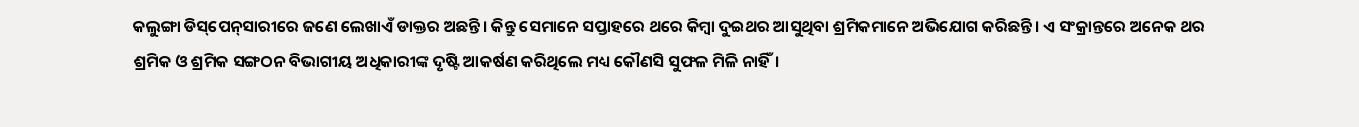କଲୁଙ୍ଗା ଡିସ୍‌ପେନ୍‌ସାରୀରେ ଜଣେ ଲେଖାଏଁ ଡାକ୍ତର ଅଛନ୍ତି। କିନ୍ତୁ ସେମାନେ ସପ୍ତାହରେ ଥରେ କିମ୍ବା ଦୁଇଥର ଆସୁଥିବା ଶ୍ରମିକମାନେ ଅଭିଯୋଗ କରିଛନ୍ତି। ଏ ସଂକ୍ରାନ୍ତରେ ଅନେକ ଥର ଶ୍ରମିକ ଓ ଶ୍ରମିକ ସଙ୍ଗଠନ ବିଭାଗୀୟ ଅଧିକାରୀଙ୍କ ଦୃଷ୍ଟି ଆକର୍ଷଣ କରିଥିଲେ ମଧ୍ୟ କୌଣସି ସୁଫଳ ମିଳି ନାହିଁ।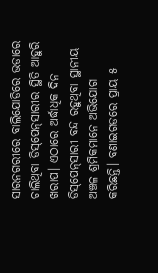ସାରନଗରୀରେ ବାଲି‌ଯୋଡିରେ ଭଡାରେ ଚାଲିଥିବା ଡିସ୍‌ପେନ୍‌ସାରୀର ସ୍ଥିତି ଆହୁରି ଖରାପ। ଏଠାରେ ଅର୍ଦ୍ଧାଧିକ ଦିନ ଡିସ୍‌ପେନ୍‌ସାରୀ ବନ୍ଦ ରହୁଥିବା ସ୍ଥାନୀୟ ଅଞ୍ଚଳ ଶ୍ରମିକମାନେ ଅଭିଯୋଗ କରିଛନ୍ତି। ବଣାଇଗଡରେ ପ୍ରାୟ ୫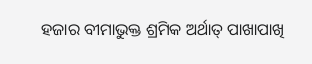ହଜାର ବୀମାଭୁକ୍ତ ଶ୍ରମିକ ଅର୍ଥାତ୍‌ ପାଖାପାଖି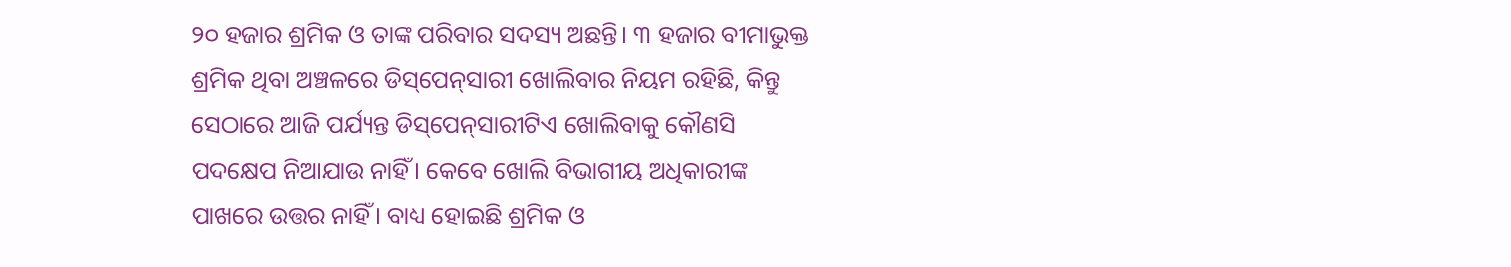୨୦ ହଜାର ଶ୍ରମିକ ଓ ତାଙ୍କ ପରିବାର ସଦସ୍ୟ ଅଛନ୍ତି। ୩ ହଜାର ବୀମାଭୁକ୍ତ ଶ୍ରମିକ ଥିବା ଅଞ୍ଚଳରେ ଡିସ୍‌ପେନ୍‌ସାରୀ ଖୋଲିବାର ନିୟମ ରହିଛି, କିନ୍ତୁ ସେଠାରେ ଆଜି ପର୍ଯ୍ୟନ୍ତ ଡିସ୍‌ପେନ୍‌ସାରୀଟିଏ ଖୋଲିବାକୁ କୌଣସି ପଦକ୍ଷେପ ନିଆଯାଉ ନାହିଁ। କେବେ ଖୋଲି ବିଭାଗୀୟ ଅଧିକାରୀଙ୍କ ପାଖରେ ଉତ୍ତର ନାହିଁ। ବାଧ୍ୟ ‌ହୋଇଛି ଶ୍ରମିକ ଓ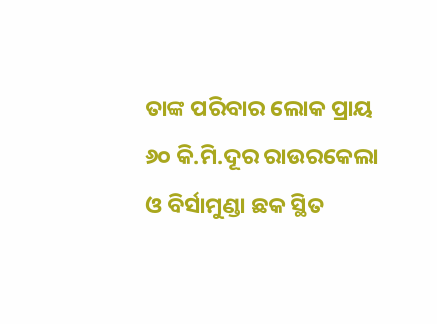ତାଙ୍କ ପରିବାର ଲୋକ ପ୍ରାୟ ୬୦ କି.ମି.ଦୂର ରାଉରକେଲା ଓ ବିର୍ସାମୁଣ୍ଡା ଛକ ସ୍ଥିତ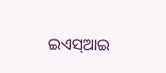ଇଏସ୍‌ଆଇ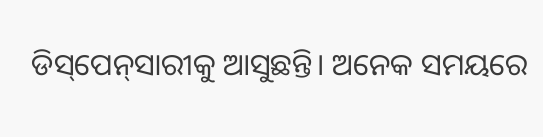ଡିସ୍‌ପେନ୍‌ସାରୀକୁ ଆସୁଛନ୍ତି। ଅନେକ ସମୟରେ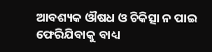ଆବଶ୍ୟକ ଔଷଧ ଓ ଚିକିତ୍ସା ନ ପାଇ ଫେରିଯିବାକୁ ବାଧ୍ୟ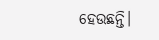ହେଉଛନ୍ତି।